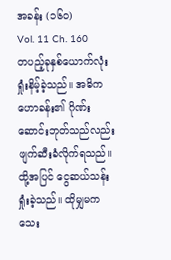အခန်း (၁၆၀)
Vol. 11 Ch. 160
တပည့်ခုနှစ်ယောက်လုံး ရှုံးနိမ့်ခဲ့သည်။ အဓိက ဟောခန်း၏ ဂိုဏ်းဆောင်းဘုတ်သည်လည်း ဖျက်ဆီးခံလိုက်ရသည်။ ထို့အပြင် ငွေဆယ်သန်း ရှုံးခဲ့သည်။ ထိုမျှမကသေး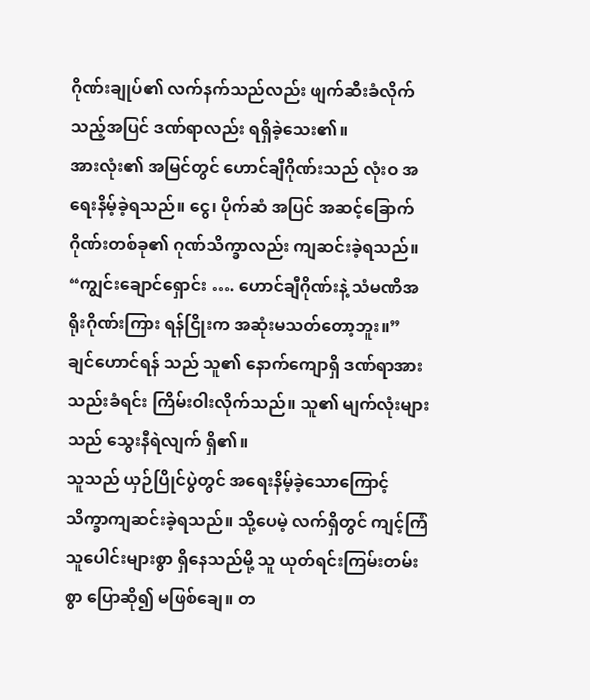ဂိုဏ်းချုပ်၏ လက်နက်သည်လည်း ဖျက်ဆီးခံလိုက်သည့်အပြင် ဒဏ်ရာလည်း ရရှိခဲ့သေး၏။
အားလုံး၏ အမြင်တွင် ဟောင်ချီဂိုဏ်းသည် လုံးဝ အရေးနိမ့်ခဲ့ရသည်။ ငွေ၊ ပိုက်ဆံ အပြင် အဆင့်ခြောက် ဂိုဏ်းတစ်ခု၏ ဂုဏ်သိက္ခာလည်း ကျဆင်းခဲ့ရသည်။
“ကျွင်းချောင်ရှောင်း …. ဟောင်ချီဂိုဏ်းနဲ့ သံမဏိအရိုးဂိုဏ်းကြား ရန်ငြိုးက အဆုံးမသတ်တော့ဘူး။” ချင်ဟောင်ရန် သည် သူ၏ နောက်ကျောရှိ ဒဏ်ရာအား သည်းခံရင်း ကြိမ်းဝါးလိုက်သည်။ သူ၏ မျက်လုံးများသည် သွေးနီရဲလျက် ရှိ၏။
သူသည် ယှဉ်ပြိုင်ပွဲတွင် အရေးနိမ့်ခဲ့သောကြောင့် သိက္ခာကျဆင်းခဲ့ရသည်။ သို့ပေမဲ့ လက်ရှိတွင် ကျင့်ကြံသူပေါင်းများစွာ ရှိနေသည်မို့ သူ ယုတ်ရင်းကြမ်းတမ်းစွာ ပြောဆို၍ မဖြစ်ချေ။ တ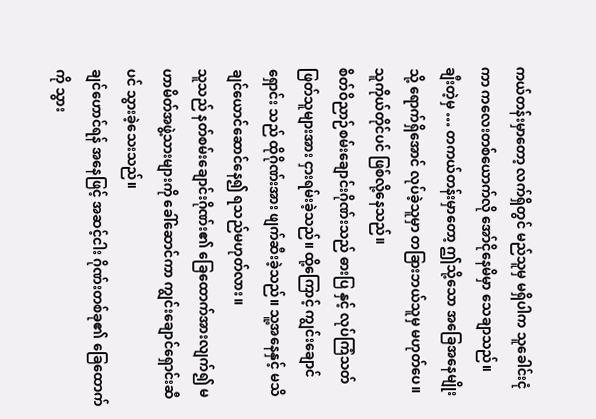ကယ်တန်းမှာတော့ လက်ရှိတွင် မည်သူမှ မရှိပါက သူခေါင်းငုံကာ ကလေးတစ်ယောက်လို အော်ငိုနေမိမှာ သေချာသည်။
ချီးတဲ့မှ … တကယ်တန်းမှာတော့ ဤသို့သော အခြေအနေမျိုးသို့ ရောက်ရှိအောင် လုပ်ခဲ့သူမှာ တခြားဘယ်သူမှ မဟုတ်ပေ။ သူကိုယ်တိုင်ပင် ဖြစ်လို့နေသည်။
စိတ်ဝိညာဉ်စမ်းချောင်းဂိုဏ်းသည် ဓားပြ နှင့် လုပ်ကြံသတ်ဖြတ်သူများအား ငှားရမ်းခဲ့သည်။ ထို့ကြောင့် ကျွင်းချောင်ရှောင်း သည် ထိုဂိုဏ်းအား ဖျက်ဆီးခဲ့သည်။ သူ့အနေနှင့် မသိချင်ယောင်ဆောင်နေ၍ ရသည်မဟုတ်လား။
သူသည် နတ်စမ်းချောင်းဂိုဏ်း၏ ခြေထောက်အားလျက်၍ မဟာမိတ်အဖွဲ့သားများကို ခေါ်ဆောင်ကာ ကျွင်းချောင်ရှောင်းဆီပင် သွားခဲ့သေးသည်။
ချင်ဟောင်ရန် အနေဖြင့် အဆင့်ငါး ဂိုဏ်းတစ်ခု၏ ခြေထောက်ကို သွား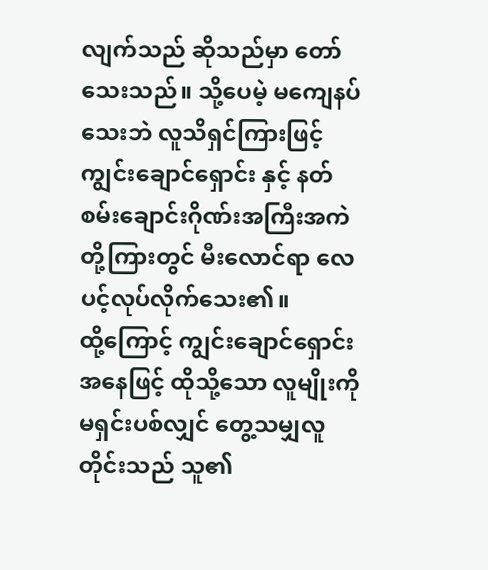လျက်သည် ဆိုသည်မှာ တော်သေးသည်။ သို့ပေမဲ့ မကျေနပ်သေးဘဲ လူသိရှင်ကြားဖြင့် ကျွင်းချောင်ရှောင်း နှင့် နတ်စမ်းချောင်းဂိုဏ်းအကြီးအကဲ တို့ကြားတွင် မီးလောင်ရာ လေပင့်လုပ်လိုက်သေး၏။
ထို့ကြောင့် ကျွင်းချောင်ရှောင်းအနေဖြင့် ထိုသို့သော လူမျိုးကို မရှင်းပစ်လျှင် တွေ့သမျှလူတိုင်းသည် သူ၏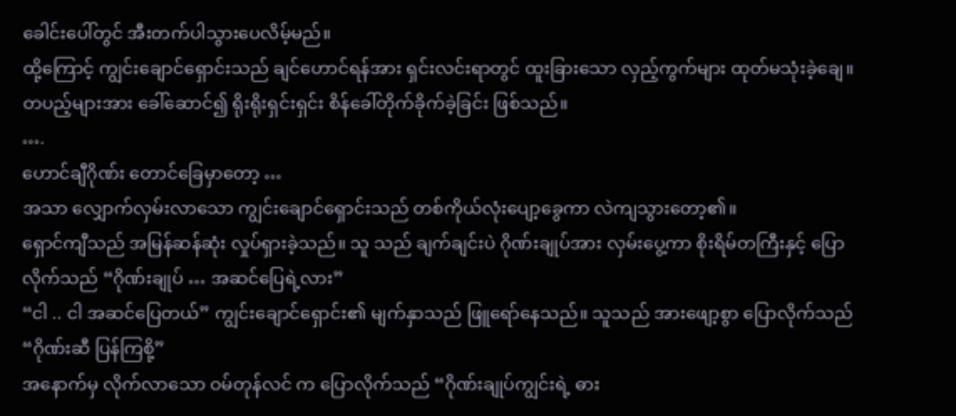ခေါင်းပေါ်တွင် အီးတက်ပါသွားပေလိမ့်မည်။
ထို့ကြောင့် ကျွင်းချောင်ရှောင်းသည် ချင်ဟောင်ရန်အား ရှင်းလင်းရာတွင် ထူးခြားသော လှည့်ကွက်များ ထုတ်မသုံးခဲ့ချေ။ တပည့်များအား ခေါ်ဆောင်၍ ရိုးရိုးရှင်းရှင်း စိန်ခေါ်တိုက်ခိုက်ခဲ့ခြင်း ဖြစ်သည်။
….
ဟောင်ချီဂိုဏ်း တောင်ခြေမှာတော့ …
အသာ လျှောက်လှမ်းလာသော ကျွင်းချောင်ရှောင်းသည် တစ်ကိုယ်လုံးပျော့ခွေကာ လဲကျသွားတော့၏။
ရှောင်ကျီသည် အမြန်ဆန်ဆုံး လှုပ်ရှားခဲ့သည်။ သူ သည် ချက်ချင်းပဲ ဂိုဏ်းချုပ်အား လှမ်းပွေ့ကာ စိုးရိမ်တကြီးနှင့် ပြောလိုက်သည် “ဂိုဏ်းချုပ် … အဆင်ပြေရဲ့လား”
“ငါ .. ငါ အဆင်ပြေတယ်” ကျွင်းချောင်ရှောင်း၏ မျက်နှာသည် ဖြူရော်နေသည်။ သူသည် အားဖျော့စွာ ပြောလိုက်သည် “ဂိုဏ်းဆီ ပြန်ကြစို့”
အနောက်မှ လိုက်လာသော ဝမ်တုန်လင် က ပြောလိုက်သည် “ဂိုဏ်းချုပ်ကျွင်းရဲ့ ဓား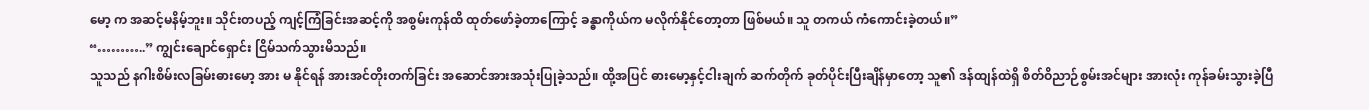မော့ က အဆင့်မနိမ့်ဘူး။ သိုင်းတပည့် ကျင့်ကြံခြင်းအဆင့်ကို အစွမ်းကုန်ထိ ထုတ်ဖော်ခဲ့တာကြောင့် ခန္ဓာကိုယ်က မလိုက်နိုင်တော့တာ ဖြစ်မယ်။ သူ တကယ် ကံကောင်းခဲ့တယ်။”
“………..” ကျွင်းချောင်ရှောင်း ငြိမ်သက်သွားမိသည်။
သူသည် နဂါးစိမ်းလခြမ်းဓားမော့ အား မ နိုင်ရန် အားအင်တိုးတက်ခြင်း အဆောင်အားအသုံးပြုခဲ့သည်။ ထို့အပြင် ဓားမော့နှင့်ငါးချက် ဆက်တိုက် ခုတ်ပိုင်းပြီးချိန်မှာတော့ သူ၏ ဒန်ထျန်ထဲရှိ စိတ်ဝိညာဉ်စွမ်းအင်များ အားလုံး ကုန်ခမ်းသွားခဲ့ပြီ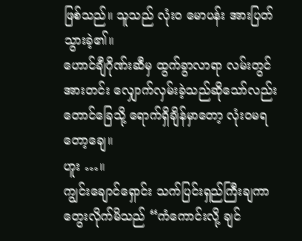ဖြစ်သည်။ သူသည် လုံးဝ မောပန်း အားပြတ်သွားခဲ့၏။
ဟောင်ချီဂိုဏ်းဆီမှ ထွက်ခွာလာရာ လမ်းတွင် အားတင်း လျှောက်လှမ်းခဲ့သည်ဆိုသော်လည်း တောင်ခြေသို့ ရောက်ရှိချိန်မှာတော့ လုံးဝမရတော့ချေ။
ဟူး …။
ကျွင်းချောင်ရှောင်း သက်ပြင်းရှည်ကြီးချကာ တွေးလိုက်မိသည် “ကံကောင်းလို့ ချင်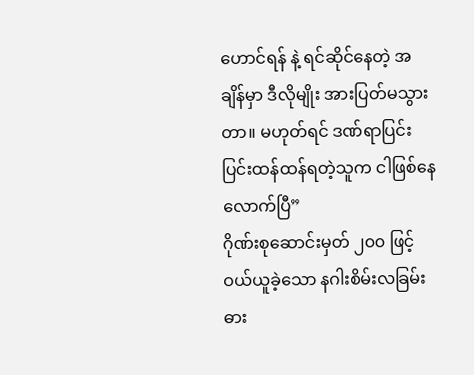ဟောင်ရန် နဲ့ ရင်ဆိုင်နေတဲ့ အချိန်မှာ ဒီလိုမျိုး အားပြတ်မသွားတာ။ မဟုတ်ရင် ဒဏ်ရာပြင်းပြင်းထန်ထန်ရတဲ့သူက ငါဖြစ်နေလောက်ပြီ”
ဂိုဏ်းစုဆောင်းမှတ် ၂၀၀ ဖြင့် ဝယ်ယူခဲ့သော နဂါးစိမ်းလခြမ်းဓား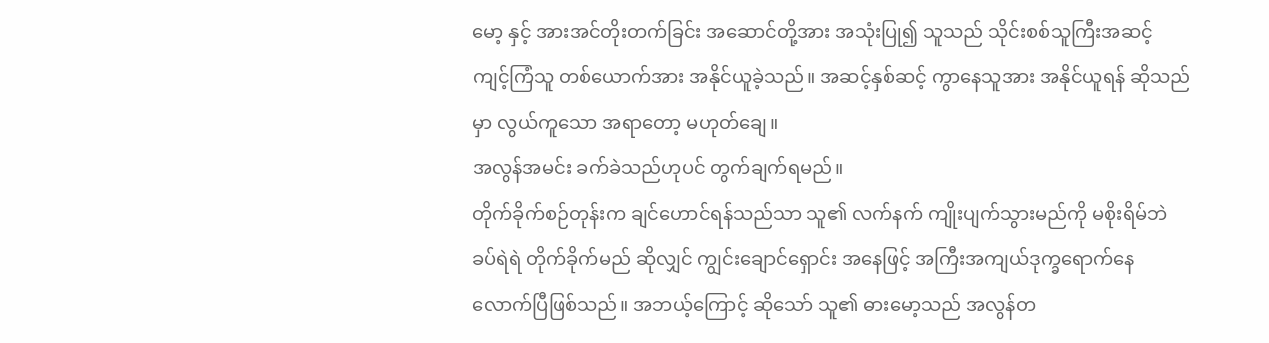မော့ နှင့် အားအင်တိုးတက်ခြင်း အဆောင်တို့အား အသုံးပြု၍ သူသည် သိုင်းစစ်သူကြီးအဆင့် ကျင့်ကြံသူ တစ်ယောက်အား အနိုင်ယူခဲ့သည်။ အဆင့်နှစ်ဆင့် ကွာနေသူအား အနိုင်ယူရန် ဆိုသည်မှာ လွယ်ကူသော အရာတော့ မဟုတ်ချေ။
အလွန်အမင်း ခက်ခဲသည်ဟုပင် တွက်ချက်ရမည်။
တိုက်ခိုက်စဉ်တုန်းက ချင်ဟောင်ရန်သည်သာ သူ၏ လက်နက် ကျိုးပျက်သွားမည်ကို မစိုးရိမ်ဘဲ ခပ်ရဲရဲ တိုက်ခိုက်မည် ဆိုလျှင် ကျွင်းချောင်ရှောင်း အနေဖြင့် အကြီးအကျယ်ဒုက္ခရောက်နေလောက်ပြီဖြစ်သည်။ အဘယ့်ကြောင့် ဆိုသော် သူ၏ ဓားမော့သည် အလွန်တ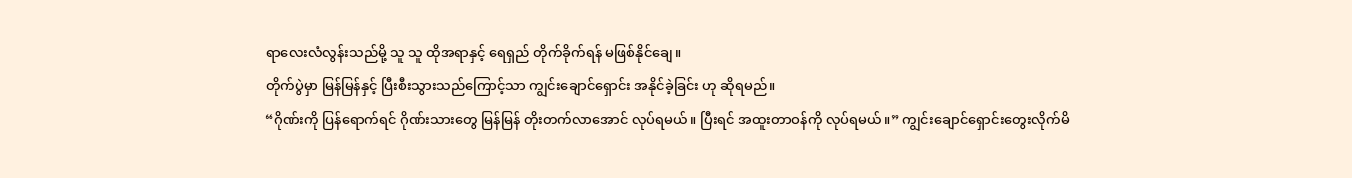ရာလေးလံလွန်းသည်မို့ သူ သူ ထိုအရာနှင့် ရေရှည် တိုက်ခိုက်ရန် မဖြစ်နိုင်ချေ။
တိုက်ပွဲမှာ မြန်မြန်နှင့် ပြီးစီးသွားသည်ကြောင့်သာ ကျွင်းချောင်ရှောင်း အနိုင်ခဲ့ခြင်း ဟု ဆိုရမည်။
“ဂိုဏ်းကို ပြန်ရောက်ရင် ဂိုဏ်းသားတွေ မြန်မြန် တိုးတက်လာအောင် လုပ်ရမယ်။ ပြီးရင် အထူးတာဝန်ကို လုပ်ရမယ်။” ကျွင်းချောင်ရှောင်းတွေးလိုက်မိ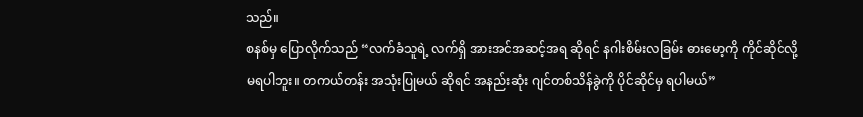သည်။
စနစ်မှ ပြောလိုက်သည် “လက်ခံသူရဲ့ လက်ရှိ အားအင်အဆင့်အရ ဆိုရင် နဂါးစိမ်းလခြမ်း ဓားမော့ကို ကိုင်ဆိုင်လို့ မရပါဘူး။ တကယ်တန်း အသုံးပြုမယ် ဆိုရင် အနည်းဆုံး ဂျင်တစ်သိန်ခွဲကို ပိုင်ဆိုင်မှ ရပါမယ်”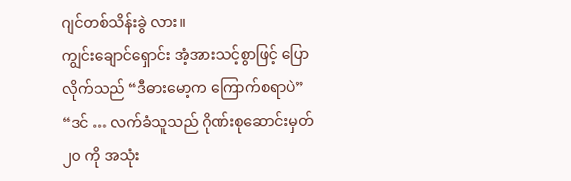ဂျင်တစ်သိန်းခွဲ လား။
ကျွင်းချောင်ရှောင်း အံ့အားသင့်စွာဖြင့် ပြောလိုက်သည် “ဒီဓားမော့က ကြောက်စရာပဲ”
“ဒင် … လက်ခံသူသည် ဂိုဏ်းစုဆောင်းမှတ် ၂၀ ကို အသုံး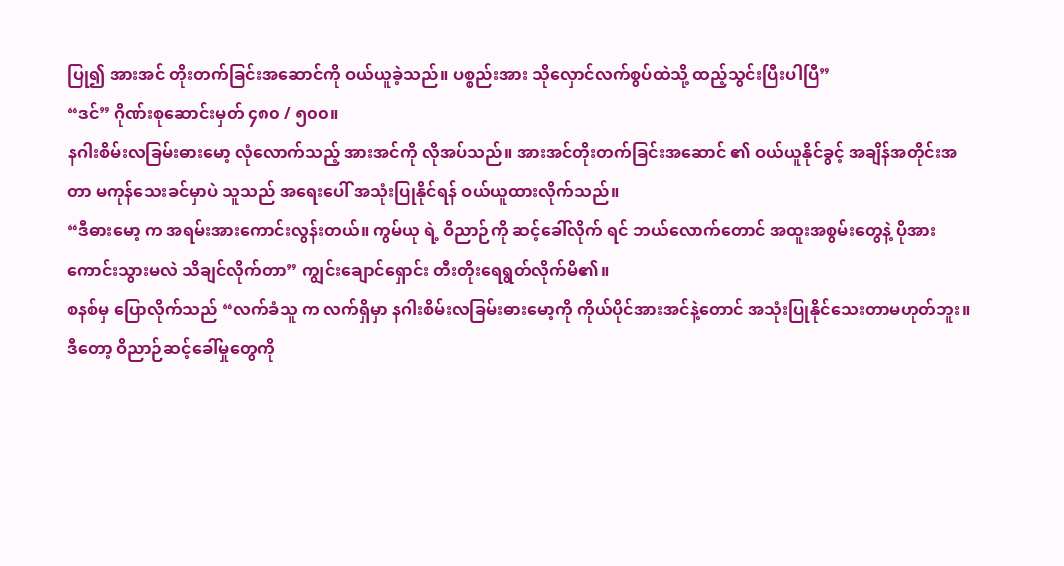ပြု၍ အားအင် တိုးတက်ခြင်းအဆောင်ကို ဝယ်ယူခဲ့သည်။ ပစ္စည်းအား သိုလှောင်လက်စွပ်ထဲသို့ ထည့်သွင်းပြီးပါပြီ”
“ဒင်” ဂိုဏ်းစုဆောင်းမှတ် ၄၈၀ / ၅၀၀။
နဂါးစိမ်းလခြမ်းဓားမော့ လုံလောက်သည့် အားအင်ကို လိုအပ်သည်။ အားအင်တိုးတက်ခြင်းအဆောင် ၏ ဝယ်ယူနိုင်ခွင့် အချိန်အတိုင်းအတာ မကုန်သေးခင်မှာပဲ သူသည် အရေးပေါ် အသုံးပြုနိုင်ရန် ဝယ်ယူထားလိုက်သည်။
“ဒီဓားမော့ က အရမ်းအားကောင်းလွန်းတယ်။ ကွမ်ယု ရဲ့ ဝိညာဉ်ကို ဆင့်ခေါ်လိုက် ရင် ဘယ်လောက်တောင် အထူးအစွမ်းတွေနဲ့ ပိုအားကောင်းသွားမလဲ သိချင်လိုက်တာ” ကျွင်းချောင်ရှောင်း တီးတိုးရေရွတ်လိုက်မိ၏။
စနစ်မှ ပြောလိုက်သည် “လက်ခံသူ က လက်ရှိမှာ နဂါးစိမ်းလခြမ်းဓားမော့ကို ကိုယ်ပိုင်အားအင်နဲ့တောင် အသုံးပြုနိုင်သေးတာမဟုတ်ဘူး။ ဒီတော့ ဝိညာဉ်ဆင့်ခေါ်မှုတွေကို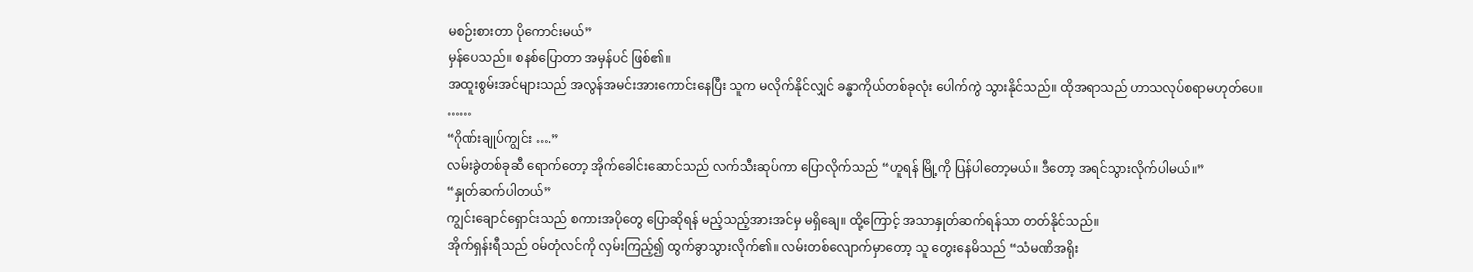မစဉ်းစားတာ ပိုကောင်းမယ်”
မှန်ပေသည်။ စနစ်ပြောတာ အမှန်ပင် ဖြစ်၏။
အထူးစွမ်းအင်များသည် အလွန်အမင်းအားကောင်းနေပြီး သူက မလိုက်နိုင်လျှင် ခန္ဓာကိုယ်တစ်ခုလုံး ပေါက်ကွဲ သွားနိုင်သည်။ ထိုအရာသည် ဟာသလုပ်စရာမဟုတ်ပေ။
……
“ဂိုဏ်းချုပ်ကျွင်း ….”
လမ်းခွဲတစ်ခုဆီ ရောက်တော့ အိုက်ခေါင်းဆောင်သည် လက်သီးဆုပ်ကာ ပြောလိုက်သည် “ဟူရန် မြို့ကို ပြန်ပါတော့မယ်။ ဒီတော့ အရင်သွားလိုက်ပါမယ်။”
“နှုတ်ဆက်ပါတယ်”
ကျွင်းချောင်ရှောင်းသည် စကားအပိုတွေ ပြောဆိုရန် မည့်သည့်အားအင်မှ မရှိချေ။ ထို့ကြောင့် အသာနှုတ်ဆက်ရန်သာ တတ်နိုင်သည်။
အိုက်ရှန်းရီသည် ဝမ်တုံလင်ကို လှမ်းကြည့်၍ ထွက်ခွာသွားလိုက်၏။ လမ်းတစ်လျောက်မှာတော့ သူ တွေးနေမိသည် “သံမဏိအရိုး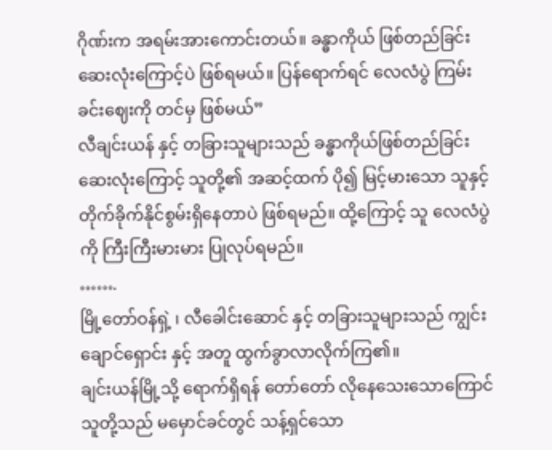ဂိုဏ်းက အရမ်းအားကောင်းတယ်။ ခန္ဓာကိုယ် ဖြစ်တည်ခြင်း ဆေးလုံးကြောင့်ပဲ ဖြစ်ရမယ်။ ပြန်ရောက်ရင် လေလံပွဲ ကြမ်းခင်းဈေးကို တင်မှ ဖြစ်မယ်”
လီချင်းယန် နှင့် တခြားသူများသည် ခန္ဓာကိုယ်ဖြစ်တည်ခြင်း ဆေးလုံးကြောင့် သူတို့၏ အဆင့်ထက် ပို၍ မြင့်မားသော သူနှင့် တိုက်ခိုက်နိုင်စွမ်းရှိနေတာပဲ ဖြစ်ရမည်။ ထို့ကြောင့် သူ လေလံပွဲကို ကြီးကြီးမားမား ပြုလုပ်ရမည်။
…….
မြို့တော်ဝန်ရှဲ့ ၊ လီခေါင်းဆောင် နှင့် တခြားသူများသည် ကျွင်းချောင်ရှောင်း နှင့် အတူ ထွက်ခွာလာလိုက်ကြ၏။
ချင်းယန်မြို့သို့ ရောက်ရှိရန် တော်တော် လိုနေသေးသောကြောင် သူတို့သည် မမှောင်ခင်တွင် သန့်ရှင်သော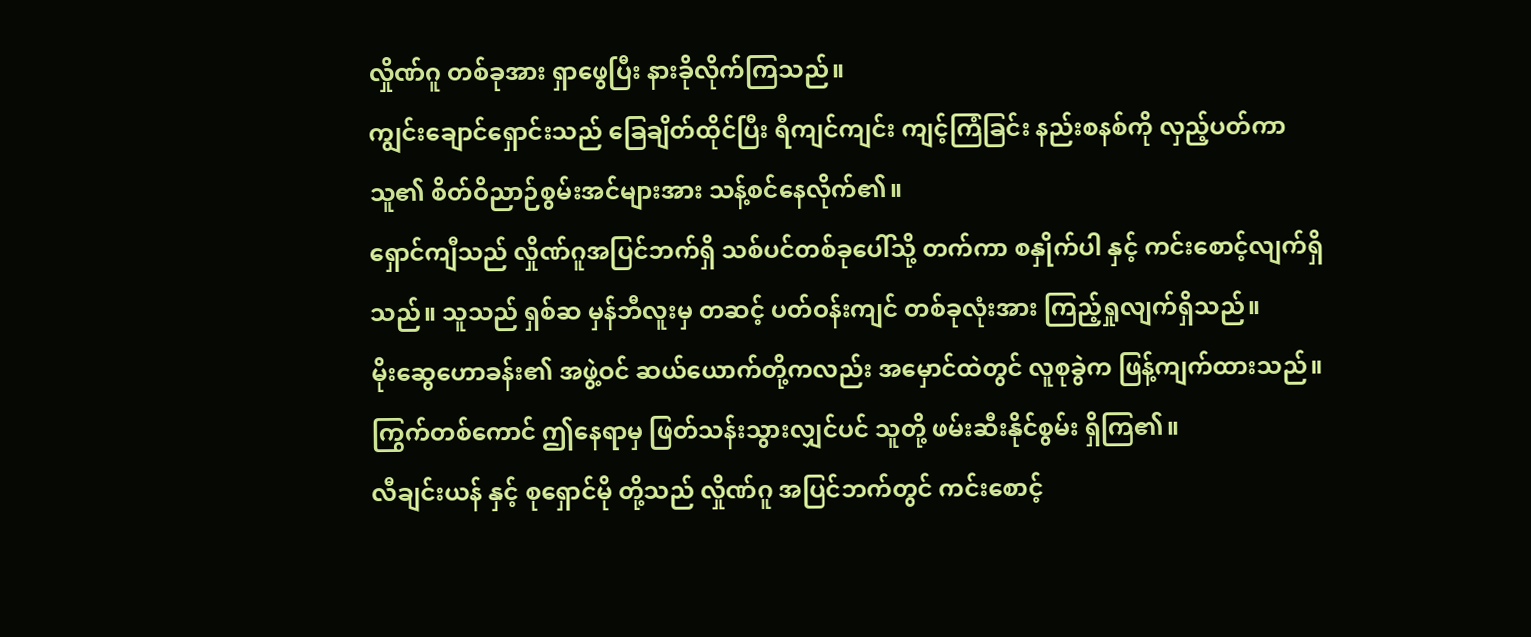လှိုဏ်ဂူ တစ်ခုအား ရှာဖွေပြီး နားခိုလိုက်ကြသည်။
ကျွင်းချောင်ရှောင်းသည် ခြေချိတ်ထိုင်ပြီး ရီကျင်ကျင်း ကျင့်ကြံခြင်း နည်းစနစ်ကို လှည့်ပတ်ကာ သူ၏ စိတ်ဝိညာဉ်စွမ်းအင်များအား သန့်စင်နေလိုက်၏။
ရှောင်ကျီသည် လှိုဏ်ဂူအပြင်ဘက်ရှိ သစ်ပင်တစ်ခုပေါ်သို့ တက်ကာ စနှိုက်ပါ နှင့် ကင်းစောင့်လျက်ရှိသည်။ သူသည် ရှစ်ဆ မှန်ဘီလူးမှ တဆင့် ပတ်ဝန်းကျင် တစ်ခုလုံးအား ကြည့်ရှုလျက်ရှိသည်။
မိုးဆွေဟောခန်း၏ အဖွဲ့ဝင် ဆယ်ယောက်တို့ကလည်း အမှောင်ထဲတွင် လူစုခွဲက ဖြန့်ကျက်ထားသည်။ ကြွက်တစ်ကောင် ဤနေရာမှ ဖြတ်သန်းသွားလျှင်ပင် သူတို့ ဖမ်းဆီးနိုင်စွမ်း ရှိကြ၏။
လီချင်းယန် နှင့် စုရှောင်မို တို့သည် လှိုဏ်ဂူ အပြင်ဘက်တွင် ကင်းစောင့်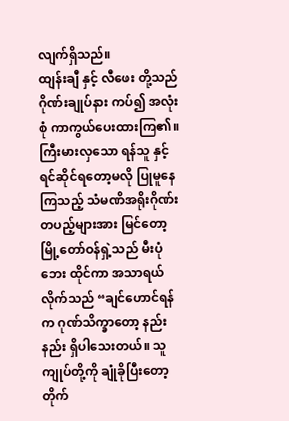လျက်ရှိသည်။
ထျန်းချီ နှင့် လီဖေး တို့သည် ဂိုဏ်းချုပ်နား ကပ်၍ အလုံးစုံ ကာကွယ်ပေးထားကြ၏။
ကြီးမားလှသော ရန်သူ နှင့် ရင်ဆိုင်ရတော့မလို ပြုမူနေကြသည့် သံမဏိအရိုးဂိုဏ်း တပည့်များအား မြင်တော့ မြို့တော်ဝန်ရှဲ့သည် မီးပုံဘေး ထိုင်ကာ အသာရယ်လိုက်သည် “ချင်ဟောင်ရန်က ဂုဏ်သိက္ခာတော့ နည်းနည်း ရှိပါသေးတယ်။ သူ ကျုပ်တို့ကို ချုံခိုပြီးတော့ တိုက်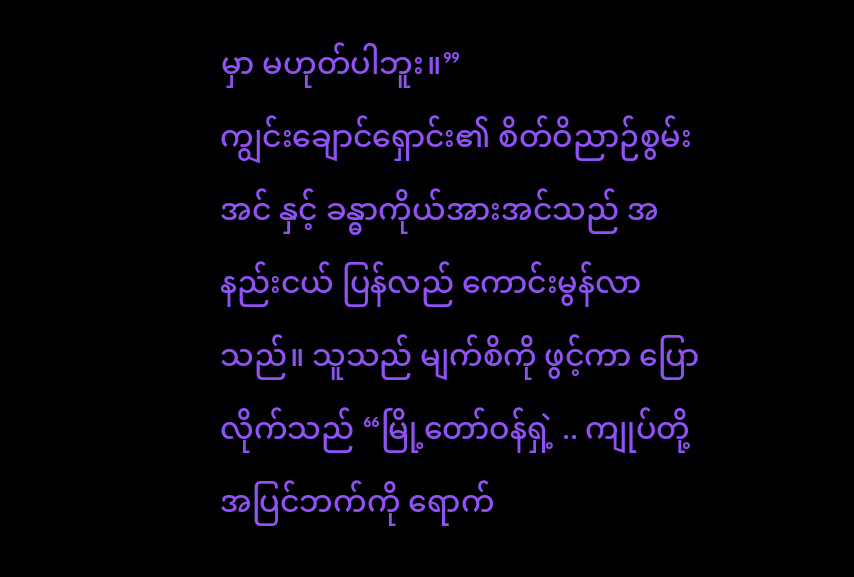မှာ မဟုတ်ပါဘူး။”
ကျွင်းချောင်ရှောင်း၏ စိတ်ဝိညာဉ်စွမ်းအင် နှင့် ခန္ဓာကိုယ်အားအင်သည် အနည်းငယ် ပြန်လည် ကောင်းမွန်လာသည်။ သူသည် မျက်စိကို ဖွင့်ကာ ပြောလိုက်သည် “မြို့တော်ဝန်ရှဲ့ .. ကျုပ်တို့ အပြင်ဘက်ကို ရောက်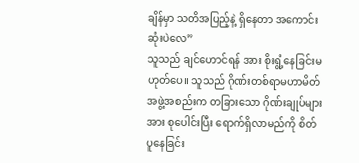ချိန်မှာ သတိအပြည့်နဲ့ ရှိနေတာ အကောင်းဆုံးပဲလေ”
သူသည် ချင်ဟောင်ရန် အား စိုးရွံ့နေခြင်းမဟုတ်ပေ။ သူသည် ဂိုဏ်းတစ်ရာမဟာမိတ်အဖွဲ့အစည်းက တခြားသော ဂိုဏ်းချုပ်များအား စုပေါင်းပြီး ရောက်ရှိလာမည်ကို စိတ်ပူနေခြင်း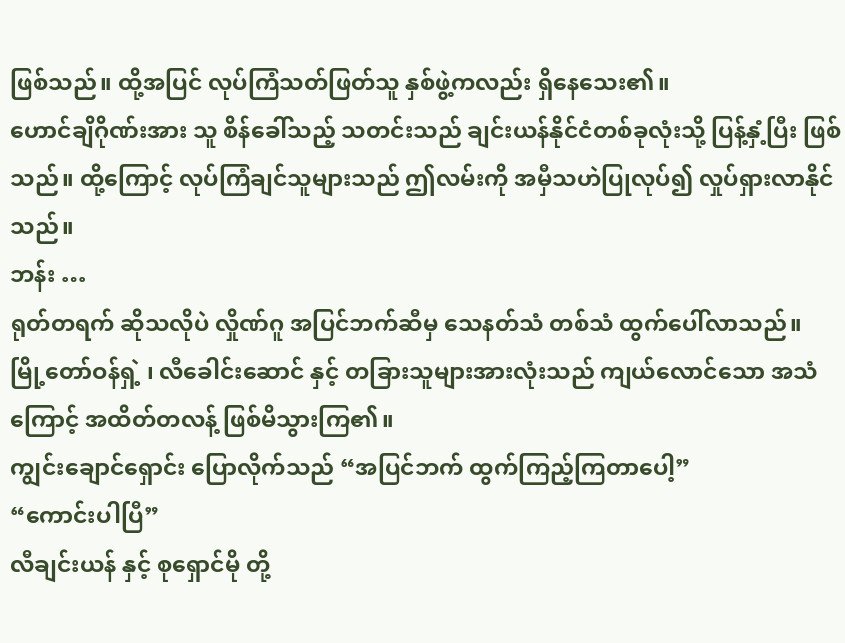ဖြစ်သည်။ ထို့အပြင် လုပ်ကြံသတ်ဖြတ်သူ နှစ်ဖွဲ့ကလည်း ရှိနေသေး၏။
ဟောင်ချိဂိုဏ်းအား သူ စိန်ခေါ်သည့် သတင်းသည် ချင်းယန်နိုင်ငံတစ်ခုလုံးသို့ ပြန့်နှံ့ပြီး ဖြစ်သည်။ ထို့ကြောင့် လုပ်ကြံချင်သူများသည် ဤလမ်းကို အမှီသဟဲပြုလုပ်၍ လှုပ်ရှားလာနိုင်သည်။
ဘန်း …
ရုတ်တရက် ဆိုသလိုပဲ လှိုဏ်ဂူ အပြင်ဘက်ဆီမှ သေနတ်သံ တစ်သံ ထွက်ပေါ်လာသည်။
မြို့တော်ဝန်ရှဲ့ ၊ လီခေါင်းဆောင် နှင့် တခြားသူများအားလုံးသည် ကျယ်လောင်သော အသံကြောင့် အထိတ်တလန့် ဖြစ်မိသွားကြ၏။
ကျွင်းချောင်ရှောင်း ပြောလိုက်သည် “အပြင်ဘက် ထွက်ကြည့်ကြတာပေါ့”
“ကောင်းပါပြီ”
လီချင်းယန် နှင့် စုရှောင်မို တို့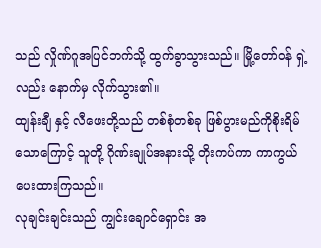သည် လှိုဏ်ဂူအပြင်ဘက်သို့ ထွက်ခွာသွားသည်။ မြို့တော်ဝန် ရှဲ့လည်း နောက်မှ လိုက်သွား၏။
ထျန်းချီ နှင့် လီဖေးတို့သည် တစ်စုံတစ်ခု ဖြစ်ပွားမည်ကိုစိုးရိမ်သောကြောင့် သူတို့ ဂိုဏ်းချုပ်အနားသို့ တိုးကပ်ကာ ကာကွယ်ပေးထားကြသည်။
လုချင်းချင်းသည် ကျွင်းချောင်ရှောင်း အ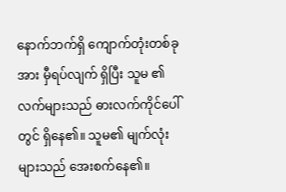နောက်ဘက်ရှိ ကျောက်တုံးတစ်ခုအား မှီရပ်လျက် ရှိပြီး သူမ ၏ လက်များသည် ဓားလက်ကိုင်ပေါ်တွင် ရှိနေ၏။ သူမ၏ မျက်လုံးများသည် အေးစက်နေ၏။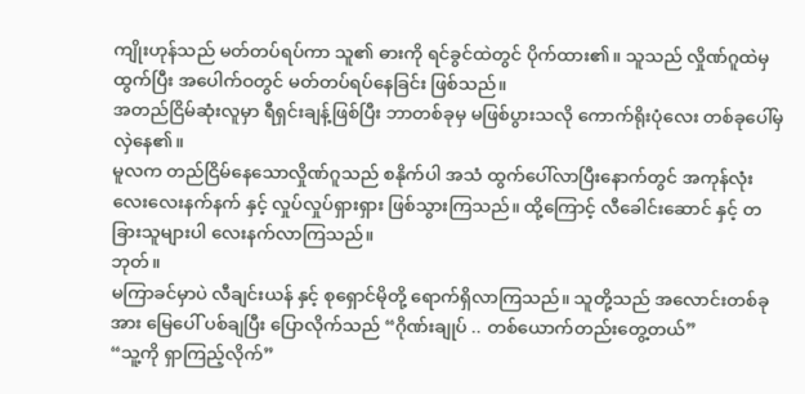ကျိုးဟုန်သည် မတ်တပ်ရပ်ကာ သူ၏ ဓားကို ရင်ခွင်ထဲတွင် ပိုက်ထား၏။ သူသည် လှိုဏ်ဂူထဲမှ ထွက်ပြီး အပေါက်ဝတွင် မတ်တပ်ရပ်နေခြင်း ဖြစ်သည်။
အတည်ငြိမ်ဆုံးလူမှာ ရီရှင်းချန့်ဖြစ်ပြီး ဘာတစ်ခုမှ မဖြစ်ပွားသလို ကောက်ရိုးပုံလေး တစ်ခုပေါ်မှ လှဲနေ၏။
မူလက တည်ငြိမ်နေသောလှိုဏ်ဂူသည် စနိုက်ပါ အသံ ထွက်ပေါ်လာပြီးနောက်တွင် အကုန်လုံး လေးလေးနက်နက် နှင့် လှုပ်လှုပ်ရှားရှား ဖြစ်သွားကြသည်။ ထို့ကြောင့် လီခေါင်းဆောင် နှင့် တခြားသူများပါ လေးနက်လာကြသည်။
ဘုတ်။
မကြာခင်မှာပဲ လီချင်းယန် နှင့် စုရှောင်မိုတို့ ရောက်ရှိလာကြသည်။ သူတို့သည် အလောင်းတစ်ခုအား မြေပေါ် ပစ်ချပြီး ပြောလိုက်သည် “ဂိုဏ်းချုပ် .. တစ်ယောက်တည်းတွေ့တယ်”
“သူ့ကို ရှာကြည့်လိုက်”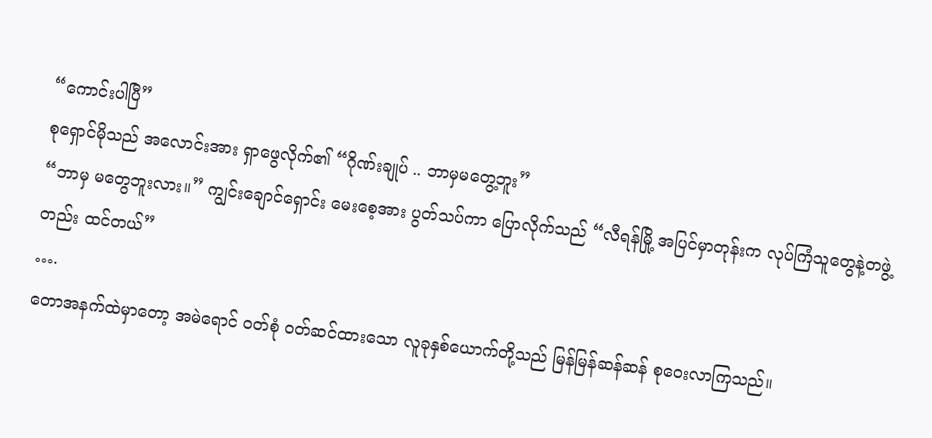“ကောင်းပါပြီ”
စုရှောင်မိုသည် အလောင်းအား ရှာဖွေလိုက်၏ “ဂိုဏ်းချုပ် .. ဘာမှမတွေ့ဘူး”
“ဘာမှ မတွေဘူးလား။” ကျွင်းချောင်ရှောင်း မေးစေ့အား ပွတ်သပ်ကာ ပြောလိုက်သည် “လီရန်မြို့ အပြင်မှာတုန်းက လုပ်ကြံသူတွေနဲ့တဖွဲ့တည်း ထင်တယ်”
….
တောအနက်ထဲမှာတော့ အမဲရောင် ဝတ်စုံ ဝတ်ဆင်ထားသော လူခုနှစ်ယောက်တို့သည် မြန်မြန်ဆန်ဆန် စုဝေးလာကြသည်။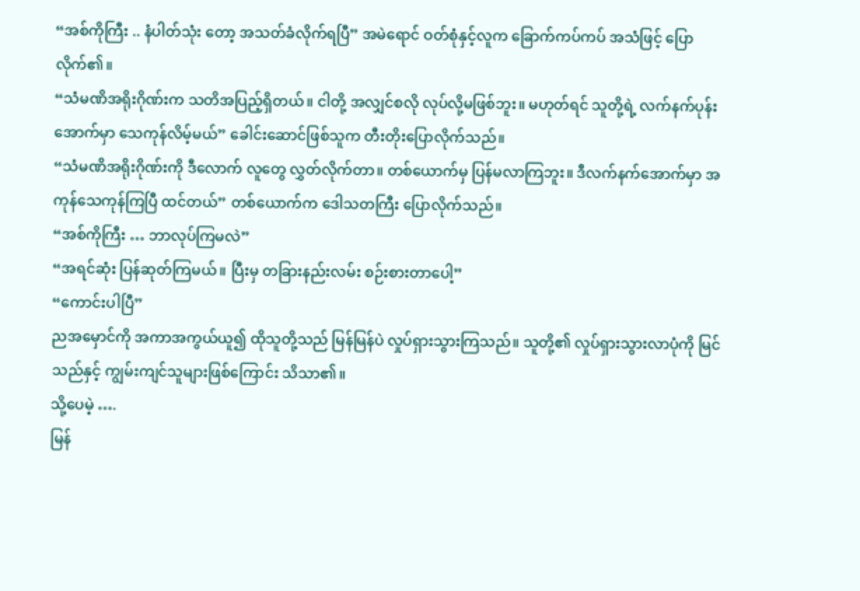“အစ်ကိုကြီး .. နံပါတ်သုံး တော့ အသတ်ခံလိုက်ရပြီ” အမဲရောင် ဝတ်စုံနှင့်လူက ခြောက်ကပ်ကပ် အသံဖြင့် ပြောလိုက်၏။
“သံမဏိအရိုးဂိုဏ်းက သတိအပြည့်ရှိတယ်။ ငါတို့ အလျှင်စလို လုပ်လို့မဖြစ်ဘူး။ မဟုတ်ရင် သူတို့ရဲ့ လက်နက်ပုန်းအောက်မှာ သေကုန်လိမ့်မယ်” ခေါင်းဆောင်ဖြစ်သူက တီးတိုးပြောလိုက်သည်။
“သံမဏိအရိုးဂိုဏ်းကို ဒီလောက် လူတွေ လွှတ်လိုက်တာ။ တစ်ယောက်မှ ပြန်မလာကြဘူး။ ဒီလက်နက်အောက်မှာ အကုန်သေကုန်ကြပြီ ထင်တယ်” တစ်ယောက်က ဒေါသတကြီး ပြောလိုက်သည်။
“အစ်ကိုကြီး … ဘာလုပ်ကြမလဲ”
“အရင်ဆုံး ပြန်ဆုတ်ကြမယ်။ ပြီးမှ တခြားနည်းလမ်း စဉ်းစားတာပေါ့”
“ကောင်းပါပြီ”
ညအမှောင်ကို အကာအကွယ်ယူ၍ ထိုသူတို့သည် မြန်မြန်ပဲ လှုပ်ရှားသွားကြသည်။ သူတို့၏ လှုပ်ရှားသွားလာပုံကို မြင်သည်နှင့် ကျွမ်းကျင်သူများဖြစ်ကြောင်း သိသာ၏။
သို့ပေမဲ့ ….
မြန်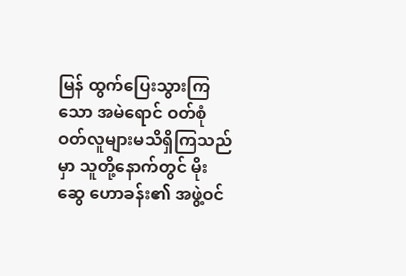မြန် ထွက်ပြေးသွားကြသော အမဲရောင် ဝတ်စုံဝတ်လူများမသိရှိကြသည်မှာ သူတို့နောက်တွင် မိုးဆွေ ဟောခန်း၏ အဖွဲ့ဝင်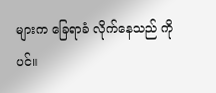များက ခြေရာခံ လိုက်နေသည် ကိုပင်။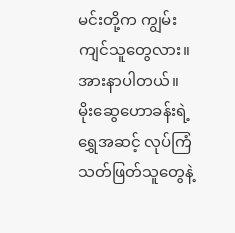မင်းတို့က ကျွမ်းကျင်သူတွေလား။
အားနာပါတယ်။ မိုးဆွေဟောခန်းရဲ့ ရွှေအဆင့် လုပ်ကြံသတ်ဖြတ်သူတွေနဲ့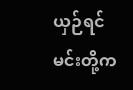ယှဉ်ရင် မင်းတို့က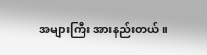အများကြီး အားနည်းတယ်။